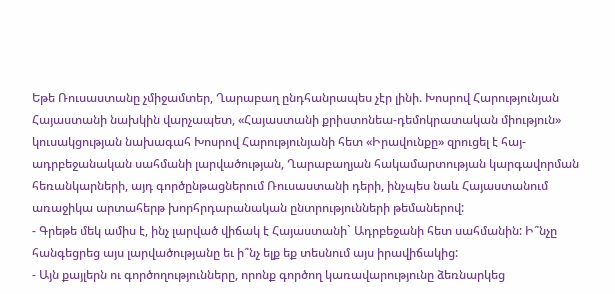Եթե Ռուսաստանը չմիջամտեր, Ղարաբաղ ընդհանրապես չէր լինի. Խոսրով Հարությունյան
Հայաստանի նախկին վարչապետ, «Հայաստանի քրիստոնեա-դեմոկրատական միություն» կուսակցության նախագահ Խոսրով Հարությունյանի հետ «Իրավունքը» զրուցել է հայ-ադրբեջանական սահմանի լարվածության, Ղարաբաղյան հակամարտության կարգավորման հեռանկարների, այդ գործընթացներում Ռուսաստանի դերի, ինչպես նաև Հայաստանում առաջիկա արտահերթ խորհրդարանական ընտրությունների թեմաներով:
- Գրեթե մեկ ամիս է, ինչ լարված վիճակ է Հայաստանի` Ադրբեջանի հետ սահմանին: Ի՞նչը հանգեցրեց այս լարվածությանը եւ ի՞նչ ելք եք տեսնում այս իրավիճակից:
- Այն քայլերն ու գործողությունները, որոնք գործող կառավարությունը ձեռնարկեց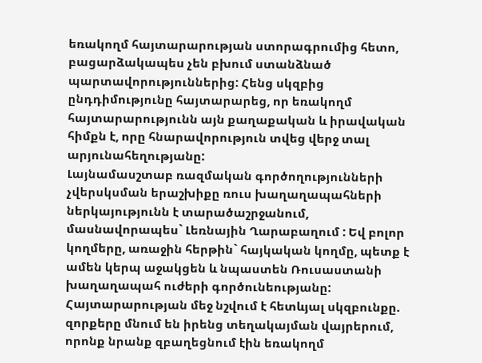եռակողմ հայտարարության ստորագրումից հետո, բացարձակապես չեն բխում ստանձնած պարտավորություններից: Հենց սկզբից ընդդիմությունը հայտարարեց, որ եռակողմ հայտարարությունն այն քաղաքական և իրավական հիմքն է, որը հնարավորություն տվեց վերջ տալ արյունահեղությանը:
Լայնամասշտաբ ռազմական գործողությունների չվերսկսման երաշխիքը ռուս խաղաղապահների ներկայությունն է տարածաշրջանում, մասնավորապես` Լեռնային Ղարաբաղում : Եվ բոլոր կողմերը, առաջին հերթին` հայկական կողմը, պետք է ամեն կերպ աջակցեն և նպաստեն Ռուսաստանի խաղաղապահ ուժերի գործունեությանը: Հայտարարության մեջ նշվում է հետևյալ սկզբունքը. զորքերը մնում են իրենց տեղակայման վայրերում, որոնք նրանք զբաղեցնում էին եռակողմ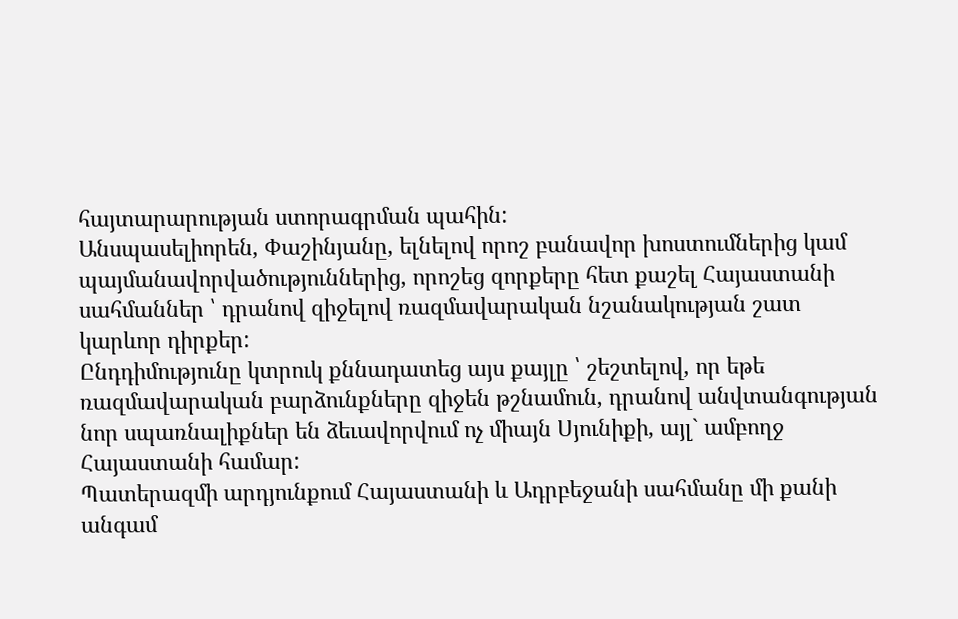հայտարարության ստորագրման պահին:
Անսպասելիորեն, Փաշինյանը, ելնելով որոշ բանավոր խոստումներից կամ պայմանավորվածություններից, որոշեց զորքերը հետ քաշել Հայաստանի սահմաններ ՝ դրանով զիջելով ռազմավարական նշանակության շատ կարևոր դիրքեր:
Ընդդիմությունը կտրուկ քննադատեց այս քայլը ՝ շեշտելով, որ եթե ռազմավարական բարձունքները զիջեն թշնամուն, դրանով անվտանգության նոր սպառնալիքներ են ձեւավորվում ոչ միայն Սյունիքի, այլ` ամբողջ Հայաստանի համար:
Պատերազմի արդյունքում Հայաստանի և Ադրբեջանի սահմանը մի քանի անգամ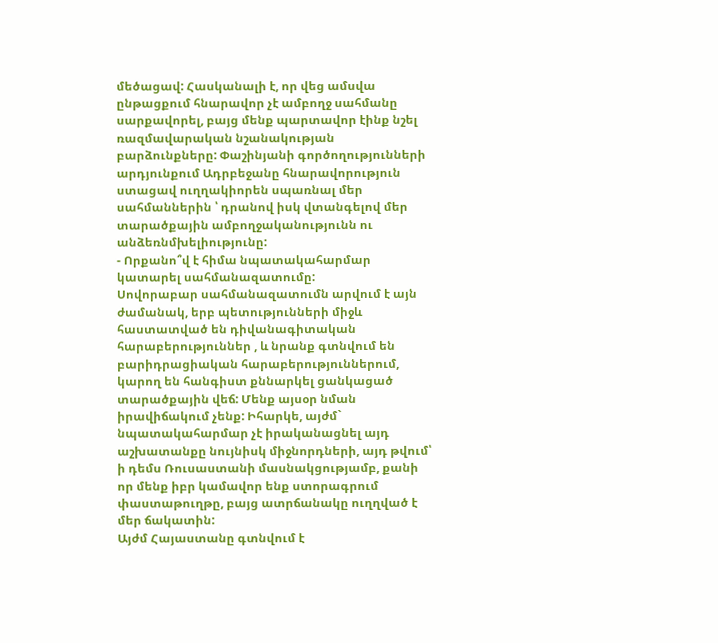մեծացավ: Հասկանալի է, որ վեց ամսվա ընթացքում հնարավոր չէ ամբողջ սահմանը սարքավորել, բայց մենք պարտավոր էինք նշել ռազմավարական նշանակության բարձունքները: Փաշինյանի գործողությունների արդյունքում Ադրբեջանը հնարավորություն ստացավ ուղղակիորեն սպառնալ մեր սահմաններին ՝ դրանով իսկ վտանգելով մեր տարածքային ամբողջականությունն ու անձեռնմխելիությունը:
- Որքանո՞վ է հիմա նպատակահարմար կատարել սահմանազատումը:
Սովորաբար սահմանազատումն արվում է այն ժամանակ, երբ պետությունների միջև հաստատված են դիվանագիտական հարաբերություններ , և նրանք գտնվում են բարիդրացիական հարաբերություններում, կարող են հանգիստ քննարկել ցանկացած տարածքային վեճ: Մենք այսօր նման իրավիճակում չենք: Իհարկե, այժմ` նպատակահարմար չէ իրականացնել այդ աշխատանքը նույնիսկ միջնորդների, այդ թվում՝ ի դեմս Ռուսաստանի մասնակցությամբ, քանի որ մենք իբր կամավոր ենք ստորագրում փաստաթուղթը, բայց ատրճանակը ուղղված է մեր ճակատին:
Այժմ Հայաստանը գտնվում է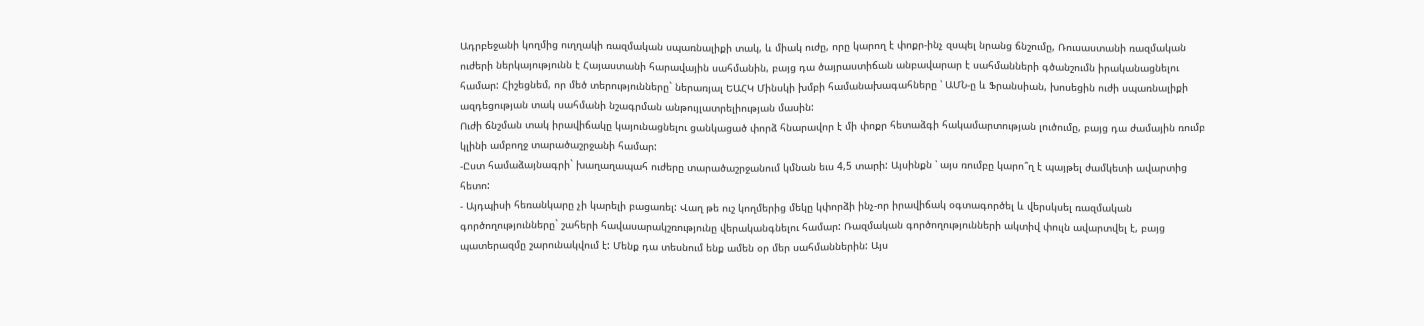Ադրբեջանի կողմից ուղղակի ռազմական սպառնալիքի տակ, և միակ ուժը, որը կարող է փոքր-ինչ զսպել նրանց ճնշումը, Ռուսաստանի ռազմական ուժերի ներկայությունն է Հայաստանի հարավային սահմանին, բայց դա ծայրաստիճան անբավարար է սահմանների գծանշումն իրականացնելու համար: Հիշեցնեմ, որ մեծ տերությունները` ներառյալ ԵԱՀԿ Մինսկի խմբի համանախագահները ՝ ԱՄՆ-ը և Ֆրանսիան, խոսեցին ուժի սպառնալիքի ազդեցության տակ սահմանի նշագրման անթույլատրելիության մասին:
Ուժի ճնշման տակ իրավիճակը կայունացնելու ցանկացած փորձ հնարավոր է մի փոքր հետաձգի հակամարտության լուծումը, բայց դա ժամային ռումբ կլինի ամբողջ տարածաշրջանի համար:
-Ըստ համաձայնագրի` խաղաղապահ ուժերը տարածաշրջանում կմնան եւս 4,5 տարի: Այսինքն ՝ այս ռումբը կարո՞ղ է պայթել ժամկետի ավարտից հետո:
- Այդպիսի հեռանկարը չի կարելի բացառել: Վաղ թե ուշ կողմերից մեկը կփորձի ինչ-որ իրավիճակ օգտագործել և վերսկսել ռազմական գործողությունները` շահերի հավասարակշռությունը վերականգնելու համար: Ռազմական գործողությունների ակտիվ փուլն ավարտվել է, բայց պատերազմը շարունակվում է: Մենք դա տեսնում ենք ամեն օր մեր սահմաններին: Այս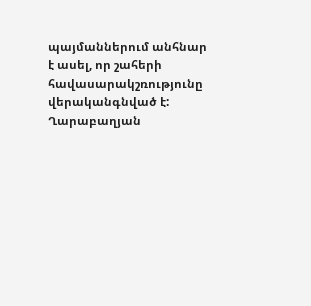պայմաններում անհնար է ասել, որ շահերի հավասարակշռությունը վերականգնված է:
Ղարաբաղյան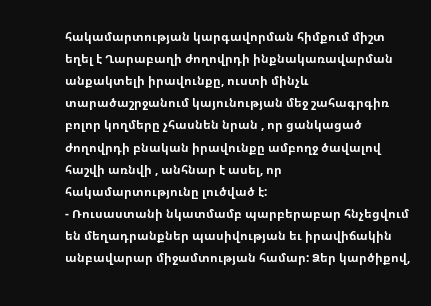հակամարտության կարգավորման հիմքում միշտ եղել է Ղարաբաղի ժողովրդի ինքնակառավարման անքակտելի իրավունքը, ուստի մինչև տարածաշրջանում կայունության մեջ շահագրգիռ բոլոր կողմերը չհասնեն նրան , որ ցանկացած ժողովրդի բնական իրավունքը ամբողջ ծավալով հաշվի առնվի , անհնար է ասել, որ հակամարտությունը լուծված է:
- Ռուսաստանի նկատմամբ պարբերաբար հնչեցվում են մեղադրանքներ պասիվության եւ իրավիճակին անբավարար միջամտության համար: Ձեր կարծիքով,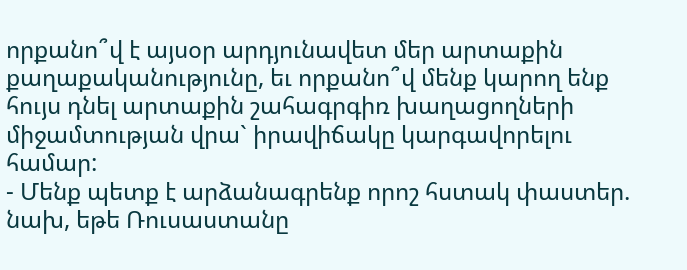որքանո՞վ է այսօր արդյունավետ մեր արտաքին քաղաքականությունը, եւ որքանո՞վ մենք կարող ենք հույս դնել արտաքին շահագրգիռ խաղացողների միջամտության վրա` իրավիճակը կարգավորելու համար:
- Մենք պետք է արձանագրենք որոշ հստակ փաստեր. նախ, եթե Ռուսաստանը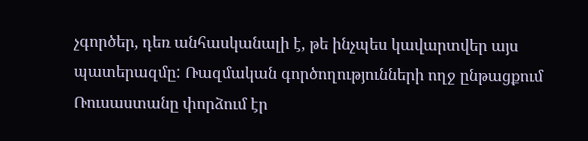չգործեր, դեռ անհասկանալի է, թե ինչպես կավարտվեր այս պատերազմը: Ռազմական գործողությունների ողջ ընթացքում Ռուսաստանը փորձում էր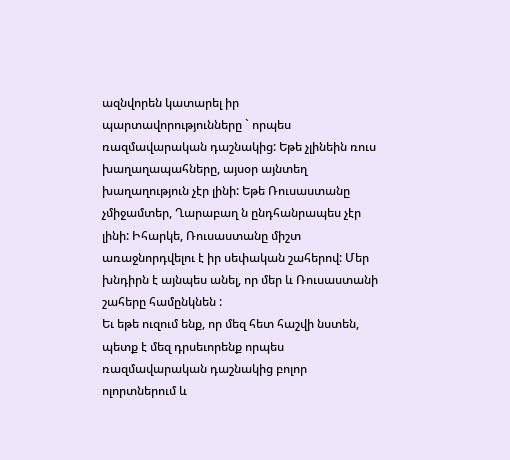ազնվորեն կատարել իր պարտավորությունները ` որպես ռազմավարական դաշնակից: Եթե չլինեին ռուս խաղաղապահները, այսօր այնտեղ խաղաղություն չէր լինի: Եթե Ռուսաստանը չմիջամտեր, Ղարաբաղ ն ընդհանրապես չէր լինի: Իհարկե, Ռուսաստանը միշտ առաջնորդվելու է իր սեփական շահերով: Մեր խնդիրն է այնպես անել, որ մեր և Ռուսաստանի շահերը համընկնեն :
Եւ եթե ուզում ենք, որ մեզ հետ հաշվի նստեն, պետք է մեզ դրսեւորենք որպես ռազմավարական դաշնակից բոլոր ոլորտներում և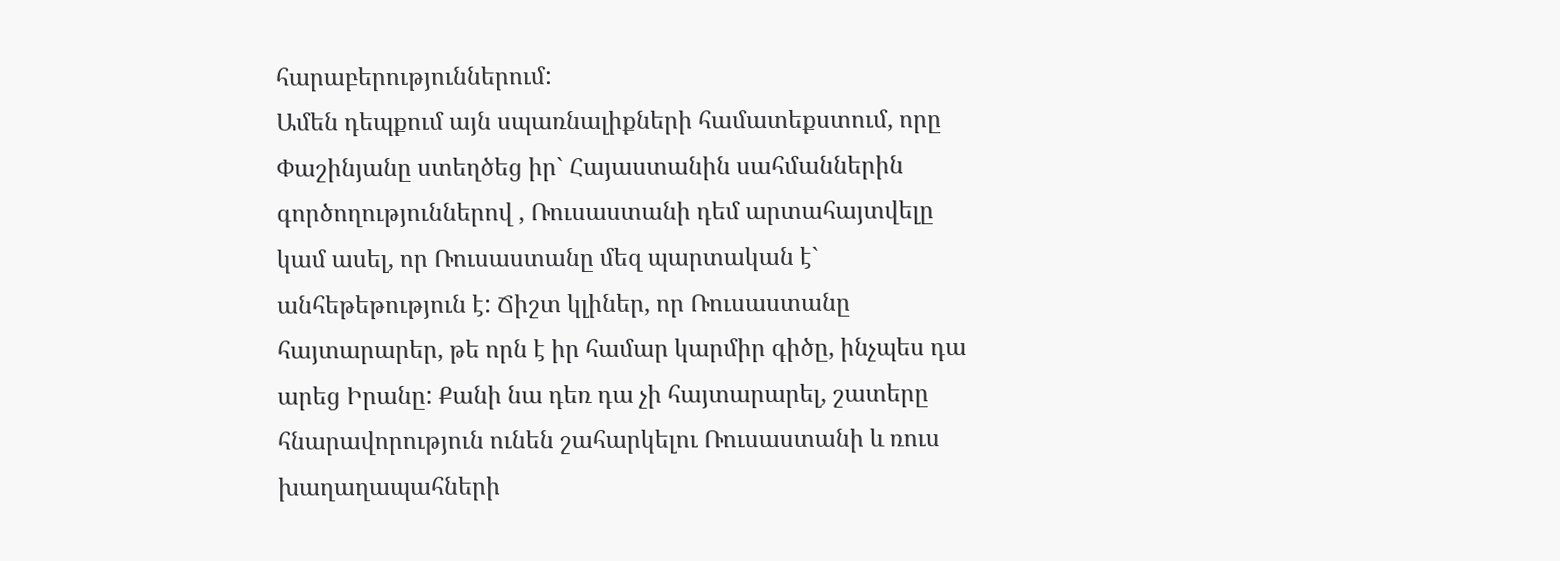հարաբերություններում:
Ամեն դեպքում այն սպառնալիքների համատեքստում, որը Փաշինյանը ստեղծեց իր` Հայաստանին սահմաններին գործողություններով , Ռուսաստանի դեմ արտահայտվելը կամ ասել, որ Ռուսաստանը մեզ պարտական է` անհեթեթություն է: Ճիշտ կլիներ, որ Ռուսաստանը հայտարարեր, թե որն է իր համար կարմիր գիծը, ինչպես դա արեց Իրանը: Քանի նա դեռ դա չի հայտարարել, շատերը հնարավորություն ունեն շահարկելու Ռուսաստանի և ռուս խաղաղապահների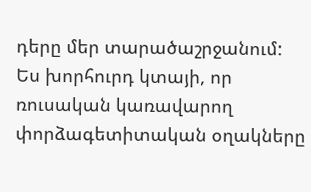դերը մեր տարածաշրջանում: Ես խորհուրդ կտայի, որ ռուսական կառավարող փորձագետիտական օղակները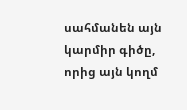սահմանեն այն կարմիր գիծը, որից այն կողմ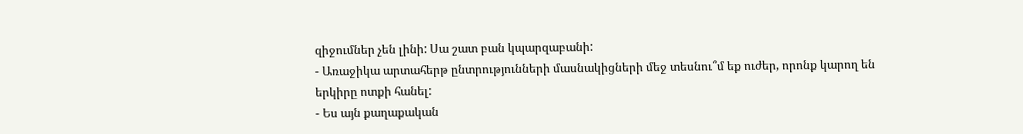զիջումներ չեն լինի: Սա շատ բան կպարզաբանի:
- Առաջիկա արտահերթ ընտրությունների մասնակիցների մեջ տեսնու՞մ եք ուժեր, որոնք կարող են երկիրը ոտքի հանել:
- Ես այն քաղաքական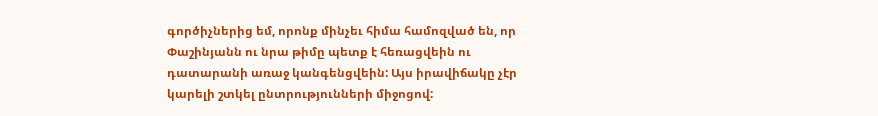գործիչներից եմ, որոնք մինչեւ հիմա համոզված են, որ Փաշինյանն ու նրա թիմը պետք է հեռացվեին ու դատարանի առաջ կանգենցվեին: Այս իրավիճակը չէր կարելի շտկել ընտրությունների միջոցով: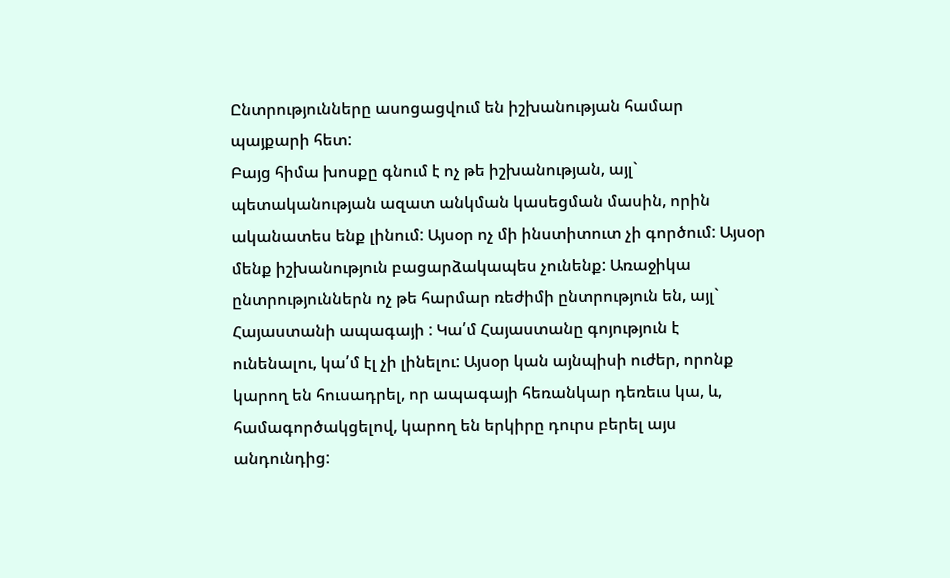Ընտրությունները ասոցացվում են իշխանության համար պայքարի հետ:
Բայց հիմա խոսքը գնում է ոչ թե իշխանության, այլ` պետականության ազատ անկման կասեցման մասին, որին ականատես ենք լինում: Այսօր ոչ մի ինստիտուտ չի գործում: Այսօր մենք իշխանություն բացարձակապես չունենք: Առաջիկա ընտրություններն ոչ թե հարմար ռեժիմի ընտրություն են, այլ` Հայաստանի ապագայի : Կա՛մ Հայաստանը գոյություն է ունենալու, կա՛մ էլ չի լինելու: Այսօր կան այնպիսի ուժեր, որոնք կարող են հուսադրել, որ ապագայի հեռանկար դեռեւս կա, և, համագործակցելով, կարող են երկիրը դուրս բերել այս անդունդից: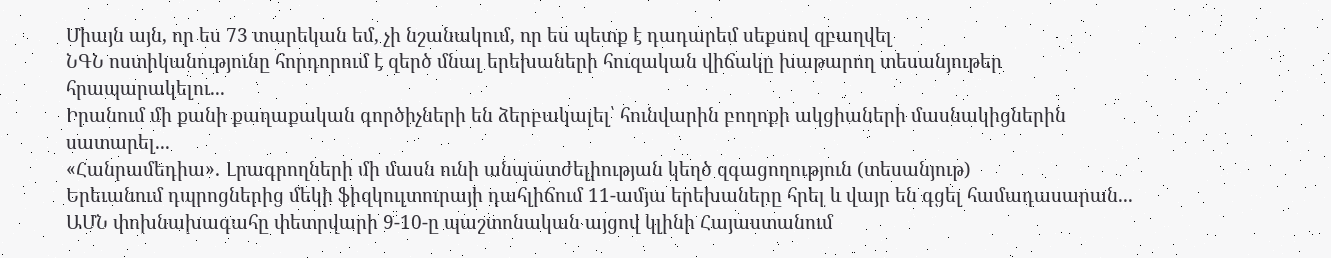Միայն այն, որ ես 73 տարեկան եմ, չի նշանակում, որ ես պետք է դադարեմ սեքսով զբաղվել
ՆԳՆ ոստիկանությունը հորդորում է զերծ մնալ երեխաների հուզական վիճակը խաթարող տեսանյութեր հրապարակելու...
Իրանում մի քանի քաղաքական գործիչների են ձերբակալել՝ հունվարին բողոքի ակցիաների մասնակիցներին սատարել...
«Հանրամեդիա»․ Լրագրողների մի մասն ունի անպատժելիության կեղծ զգացողություն (տեսանյութ)
Երեւանում դպրոցներից մեկի ֆիզկուլտուրայի դահլիճում 11-ամյա երեխաները հրել և վայր են գցել համադասարան...
ԱՄՆ փոխնախագահը փետրվարի 9-10-ը պաշտոնական այցով կլինի Հայաստանում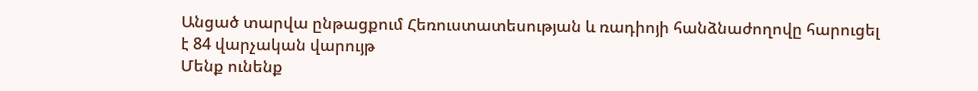Անցած տարվա ընթացքում Հեռուստատեսության և ռադիոյի հանձնաժողովը հարուցել է 84 վարչական վարույթ
Մենք ունենք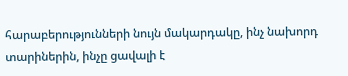հարաբերությունների նույն մակարդակը, ինչ նախորդ տարիներին, ինչը ցավալի է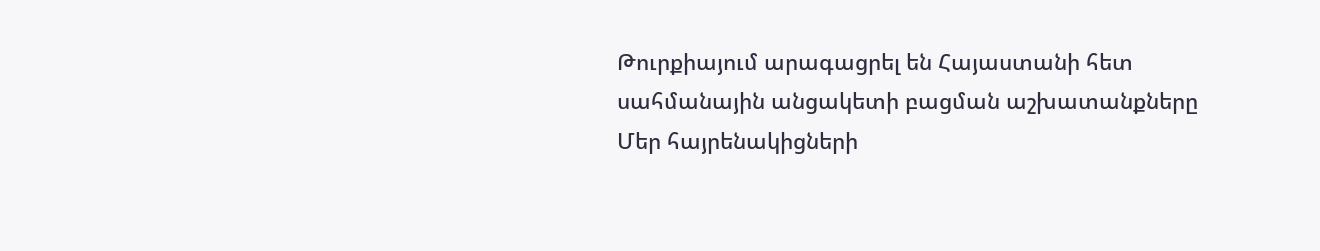Թուրքիայում արագացրել են Հայաստանի հետ սահմանային անցակետի բացման աշխատանքները
Մեր հայրենակիցների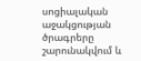սոցիալական աջակցության ծրագրերը շարունակվում և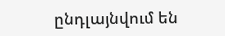ընդլայնվում են